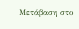Μετάβαση στο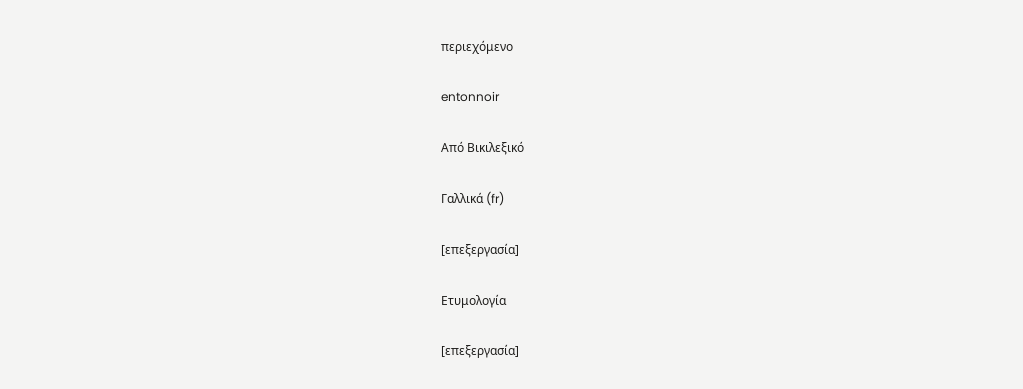περιεχόμενο

entonnoir

Από Βικιλεξικό

Γαλλικά (fr)

[επεξεργασία]

Ετυμολογία

[επεξεργασία]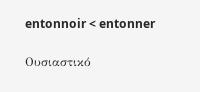entonnoir < entonner

Ουσιαστικό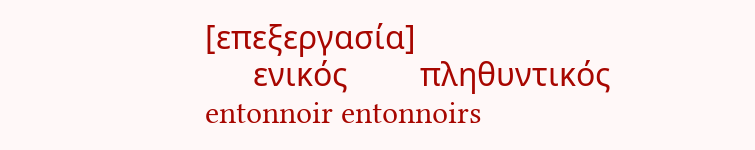[επεξεργασία]
      ενικός         πληθυντικός
entonnoir entonnoirs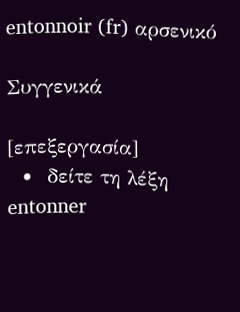entonnoir (fr) αρσενικό

Συγγενικά

[επεξεργασία]
  •  δείτε τη λέξη entonner